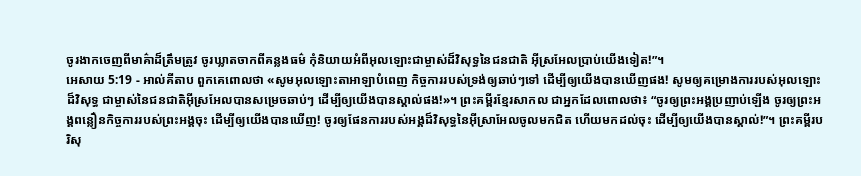ចូរងាកចេញពីមាគ៌ាដ៏ត្រឹមត្រូវ ចូរឃ្លាតចាកពីគន្លងធម៌ កុំនិយាយអំពីអុលឡោះជាម្ចាស់ដ៏វិសុទ្ធនៃជនជាតិ អ៊ីស្រអែលប្រាប់យើងទៀត!”។
អេសាយ 5:19 - អាល់គីតាប ពួកគេពោលថា «សូមអុលឡោះតាអាឡាបំពេញ កិច្ចការរបស់ទ្រង់ឲ្យឆាប់ៗទៅ ដើម្បីឲ្យយើងបានឃើញផង! សូមឲ្យគម្រោងការរបស់អុលឡោះដ៏វិសុទ្ធ ជាម្ចាស់នៃជនជាតិអ៊ីស្រអែលបានសម្រេចឆាប់ៗ ដើម្បីឲ្យយើងបានស្គាល់ផង!»។ ព្រះគម្ពីរខ្មែរសាកល ជាអ្នកដែលពោលថា៖ “ចូរឲ្យព្រះអង្គប្រញាប់ឡើង ចូរឲ្យព្រះអង្គពន្លឿនកិច្ចការរបស់ព្រះអង្គចុះ ដើម្បីឲ្យយើងបានឃើញ! ចូរឲ្យផែនការរបស់អង្គដ៏វិសុទ្ធនៃអ៊ីស្រាអែលចូលមកជិត ហើយមកដល់ចុះ ដើម្បីឲ្យយើងបានស្គាល់!”។ ព្រះគម្ពីរបរិសុ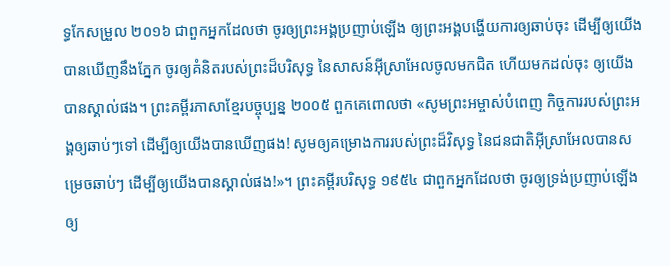ទ្ធកែសម្រួល ២០១៦ ជាពួកអ្នកដែលថា ចូរឲ្យព្រះអង្គប្រញាប់ឡើង ឲ្យព្រះអង្គបង្ហើយការឲ្យឆាប់ចុះ ដើម្បីឲ្យយើងបានឃើញនឹងភ្នែក ចូរឲ្យគំនិតរបស់ព្រះដ៏បរិសុទ្ធ នៃសាសន៍អ៊ីស្រាអែលចូលមកជិត ហើយមកដល់ចុះ ឲ្យយើងបានស្គាល់ផង។ ព្រះគម្ពីរភាសាខ្មែរបច្ចុប្បន្ន ២០០៥ ពួកគេពោលថា «សូមព្រះអម្ចាស់បំពេញ កិច្ចការរបស់ព្រះអង្គឲ្យឆាប់ៗទៅ ដើម្បីឲ្យយើងបានឃើញផង! សូមឲ្យគម្រោងការរបស់ព្រះដ៏វិសុទ្ធ នៃជនជាតិអ៊ីស្រាអែលបានសម្រេចឆាប់ៗ ដើម្បីឲ្យយើងបានស្គាល់ផង!»។ ព្រះគម្ពីរបរិសុទ្ធ ១៩៥៤ ជាពួកអ្នកដែលថា ចូរឲ្យទ្រង់ប្រញាប់ឡើង ឲ្យ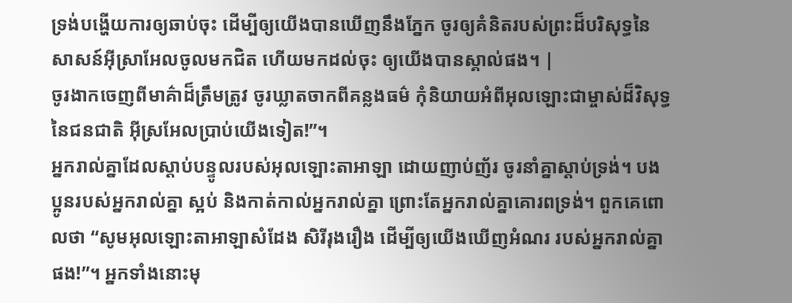ទ្រង់បង្ហើយការឲ្យឆាប់ចុះ ដើម្បីឲ្យយើងបានឃើញនឹងភ្នែក ចូរឲ្យគំនិតរបស់ព្រះដ៏បរិសុទ្ធនៃសាសន៍អ៊ីស្រាអែលចូលមកជិត ហើយមកដល់ចុះ ឲ្យយើងបានស្គាល់ផង។ |
ចូរងាកចេញពីមាគ៌ាដ៏ត្រឹមត្រូវ ចូរឃ្លាតចាកពីគន្លងធម៌ កុំនិយាយអំពីអុលឡោះជាម្ចាស់ដ៏វិសុទ្ធនៃជនជាតិ អ៊ីស្រអែលប្រាប់យើងទៀត!”។
អ្នករាល់គ្នាដែលស្ដាប់បន្ទូលរបស់អុលឡោះតាអាឡា ដោយញាប់ញ័រ ចូរនាំគ្នាស្ដាប់ទ្រង់។ បងប្អូនរបស់អ្នករាល់គ្នា ស្អប់ និងកាត់កាល់អ្នករាល់គ្នា ព្រោះតែអ្នករាល់គ្នាគោរពទ្រង់។ ពួកគេពោលថា “សូមអុលឡោះតាអាឡាសំដែង សិរីរុងរឿង ដើម្បីឲ្យយើងឃើញអំណរ របស់អ្នករាល់គ្នាផង!”។ អ្នកទាំងនោះមុ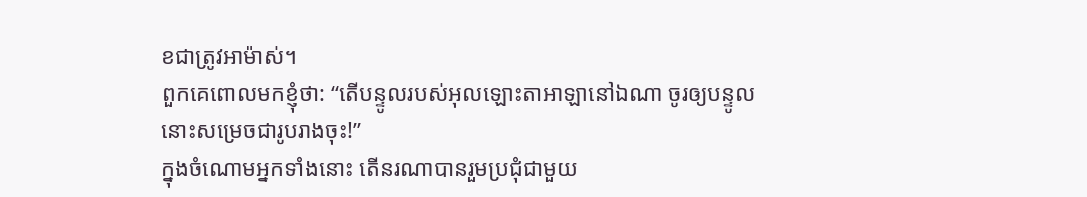ខជាត្រូវអាម៉ាស់។
ពួកគេពោលមកខ្ញុំថា: “តើបន្ទូលរបស់អុលឡោះតាអាឡានៅឯណា ចូរឲ្យបន្ទូលនោះសម្រេចជារូបរាងចុះ!”
ក្នុងចំណោមអ្នកទាំងនោះ តើនរណាបានរួមប្រជុំជាមួយ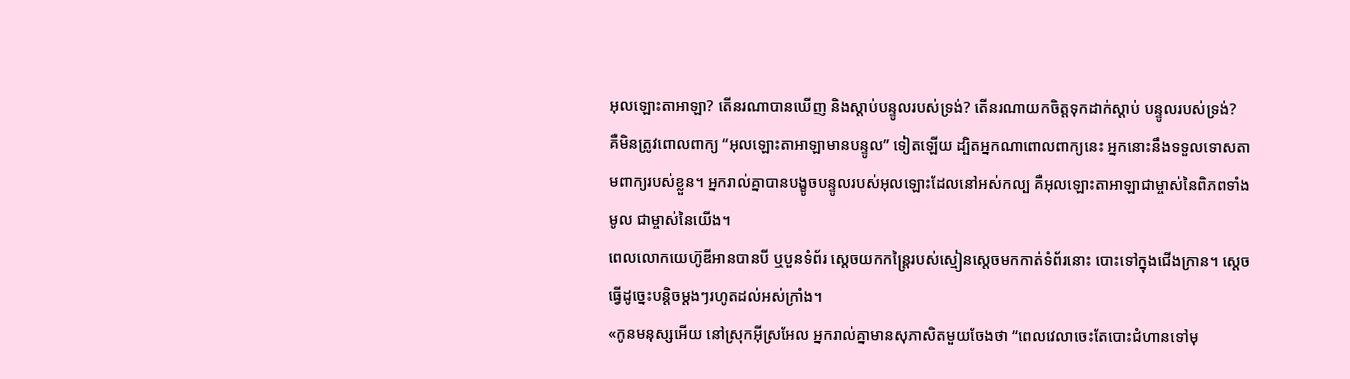អុលឡោះតាអាឡា? តើនរណាបានឃើញ និងស្ដាប់បន្ទូលរបស់ទ្រង់? តើនរណាយកចិត្តទុកដាក់ស្ដាប់ បន្ទូលរបស់ទ្រង់?
គឺមិនត្រូវពោលពាក្យ “អុលឡោះតាអាឡាមានបន្ទូល” ទៀតឡើយ ដ្បិតអ្នកណាពោលពាក្យនេះ អ្នកនោះនឹងទទួលទោសតាមពាក្យរបស់ខ្លួន។ អ្នករាល់គ្នាបានបង្ខូចបន្ទូលរបស់អុលឡោះដែលនៅអស់កល្ប គឺអុលឡោះតាអាឡាជាម្ចាស់នៃពិភពទាំងមូល ជាម្ចាស់នៃយើង។
ពេលលោកយេហ៊ូឌីអានបានបី ឬបួនទំព័រ ស្ដេចយកកន្ត្រៃរបស់ស្មៀនស្តេចមកកាត់ទំព័រនោះ បោះទៅក្នុងជើងក្រាន។ ស្ដេចធ្វើដូច្នេះបន្តិចម្ដងៗរហូតដល់អស់ក្រាំង។
«កូនមនុស្សអើយ នៅស្រុកអ៊ីស្រអែល អ្នករាល់គ្នាមានសុភាសិតមួយចែងថា “ពេលវេលាចេះតែបោះជំហានទៅមុ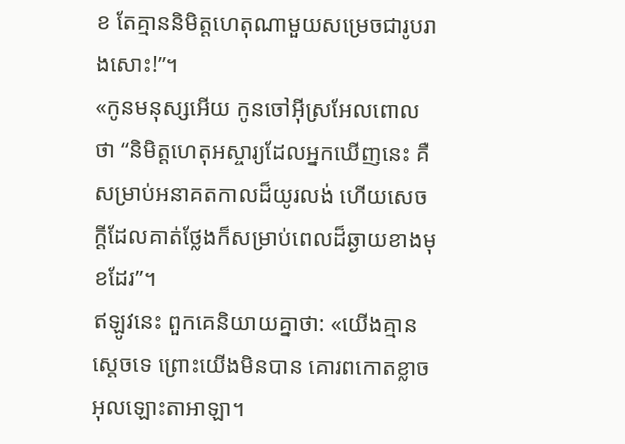ខ តែគ្មាននិមិត្តហេតុណាមួយសម្រេចជារូបរាងសោះ!”។
«កូនមនុស្សអើយ កូនចៅអ៊ីស្រអែលពោលថា “និមិត្តហេតុអស្ចារ្យដែលអ្នកឃើញនេះ គឺសម្រាប់អនាគតកាលដ៏យូរលង់ ហើយសេចក្ដីដែលគាត់ថ្លែងក៏សម្រាប់ពេលដ៏ឆ្ងាយខាងមុខដែរ”។
ឥឡូវនេះ ពួកគេនិយាយគ្នាថា: «យើងគ្មានស្ដេចទេ ព្រោះយើងមិនបាន គោរពកោតខ្លាចអុលឡោះតាអាឡា។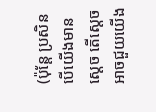(ប៉ុន្តែ ប្រសិនបើយើងមានស្ដេច តើស្ដេចអាចជួយយើង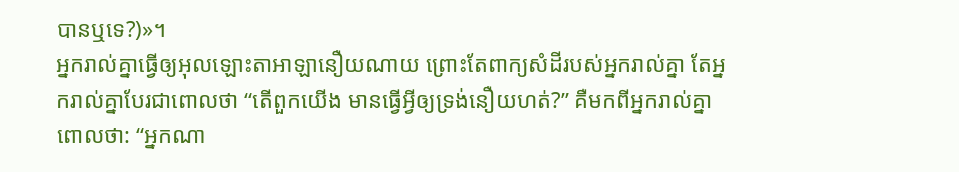បានឬទេ?)»។
អ្នករាល់គ្នាធ្វើឲ្យអុលឡោះតាអាឡានឿយណាយ ព្រោះតែពាក្យសំដីរបស់អ្នករាល់គ្នា តែអ្នករាល់គ្នាបែរជាពោលថា “តើពួកយើង មានធ្វើអ្វីឲ្យទ្រង់នឿយហត់?” គឺមកពីអ្នករាល់គ្នាពោលថា: “អ្នកណា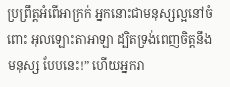ប្រព្រឹត្តអំពើអាក្រក់ អ្នកនោះជាមនុស្សល្អនៅចំពោះ អុលឡោះតាអាឡា ដ្បិតទ្រង់ពេញចិត្តនឹងមនុស្ស បែបនេះ!” ហើយអ្នករា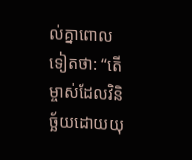ល់គ្នាពោលទៀតថា: “តើម្ចាស់ដែលវិនិច្ឆ័យដោយយុ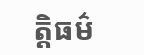ត្តិធម៌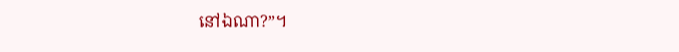នៅឯណា?”។